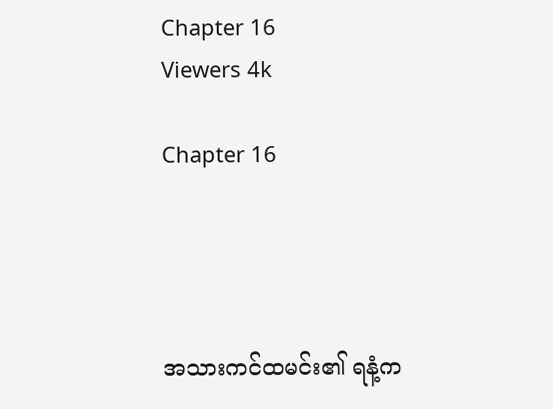Chapter 16
Viewers 4k

Chapter 16




အသားကင်ထမင်း၏ ရနံ့က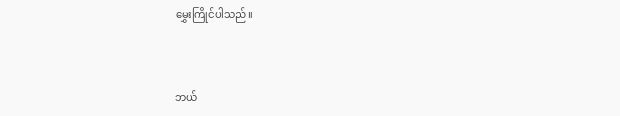မွှေးကြိုင်ပါသည်။



ဘယ်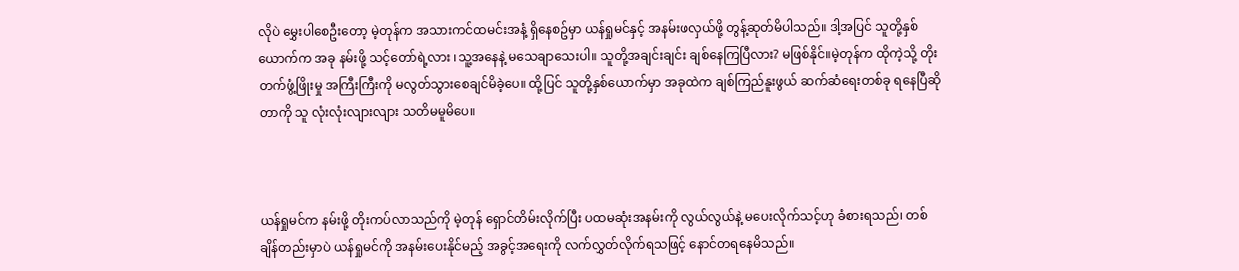လိုပဲ မွှေးပါစေဦးတော့ မဲ့တုန်က အသားကင်ထမင်းအနံ့ ရှိနေစဥ်မှာ ယန်ရှုမင်နှင့် အနမ်းဖလှယ်ဖို့ တွန့်ဆုတ်မိပါသည်။ ဒါ့အပြင် သူတို့နှစ်ယောက်က အခု နမ်းဖို့ သင့်တော်ရဲ့လား ၊သူ့အနေနဲ့ မသေချာသေးပါ။ သူတို့အချင်းချင်း ချစ်နေကြပြီလား? မဖြစ်နိုင်။မဲ့တုန်က ထိုကဲ့သို့ တိုးတက်ဖွံ့ဖြိုးမှု အကြီးကြီးကို မလွတ်သွားစေချင်မိခဲ့ပေ။ ထို့ပြင် သူတို့နှစ်ယောက်မှာ အခုထဲက ချစ်ကြည်နူးဖွယ် ဆက်ဆံရေးတစ်ခု ရနေပြီဆိုတာကို သူ လုံးလုံးလျားလျား သတိမမူမိပေ။



ယန်ရှုမင်က နမ်းဖို့ တိုးကပ်လာသည်ကို မဲ့တုန် ရှောင်တိမ်းလိုက်ပြီး ပထမဆုံးအနမ်းကို လွယ်လွယ်နဲ့ မပေးလိုက်သင့်ဟု ခံစားရသည်၊ တစ်ချိန်တည်းမှာပဲ ယန်ရှုမင်ကို အနမ်းပေးနိုင်မည့် အခွင့်အရေးကို လက်လွှတ်လိုက်ရသဖြင့် နောင်တရနေမိသည်။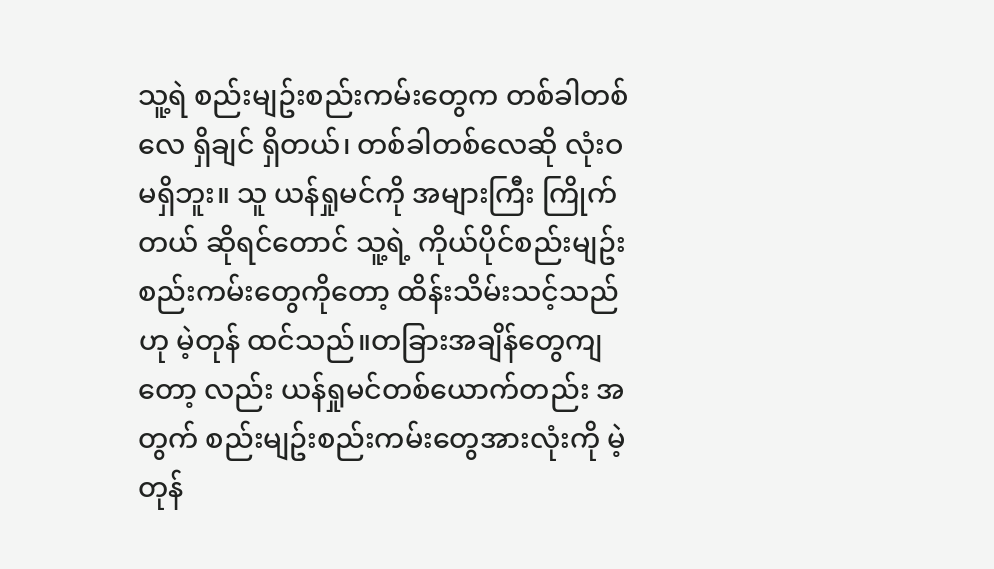သူ့ရဲ စည်းမျဥ်းစည်းကမ်းတွေက တစ်ခါတစ်လေ ရှိချင် ရှိတယ်၊ တစ်ခါတစ်လေဆို လုံးဝမရှိဘူး။ သူ ယန်ရှုမင်ကို အများကြီး ကြိုက်တယ် ဆိုရင်တောင် သူ့ရဲ့ ကိုယ်ပိုင်စည်းမျဥ်းစည်းကမ်းတွေကိုတော့ ထိန်းသိမ်းသင့်သည်ဟု မဲ့တုန် ထင်သည်။တခြားအချိန်တွေကျတော့ လည်း ယန်ရှုမင်တစ်ယောက်တည်း အတွက် စည်းမျဥ်းစည်းကမ်းတွေအားလုံးကို မဲ့တုန်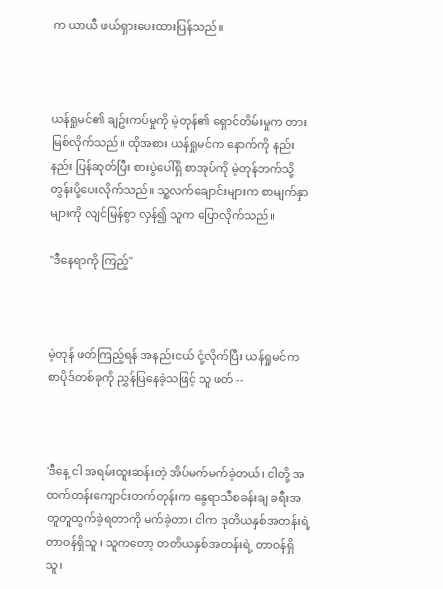က ယာယီ ဖယ်ရှားပေးထားပြန်သည်။



ယန်ရှုမင်၏ ချဥ်းကပ်မှုကို မဲ့တုန်၏ ရှောင်တိမ်းမှုက တားမြစ်လိုက်သည်။ ထိုအစား ယန်ရှုမင်က နောက်ကို နည်းနည်း ပြန်ဆုတ်ပြီး စားပွဲပေါ်ရှိ စာအုပ်ကို မဲ့တုန်ဘက်သို့ တွန်းပို့ပေးလိုက်သည်။ သူ့လက်ချောင်းများက စာမျက်နှာများကို လျင်မြန်စွာ လှန်၍ သူက ပြောလိုက်သည်။

"ဒီနေရာကို ကြည့်"



မဲ့တုန် ဖတ်ကြည့်ရန် အနည်းငယ် ငုံ့လိုက်ပြီး ယန်ရှုမင်က စာပိုဒ်တစ်ခုကို ညွှန်ပြနေခဲ့သဖြင့် သူ ဖတ် --



'ဒီနေ့ ငါ အရမ်းထူးဆန်းတဲ့ အိပ်မက်မက်ခဲ့တယ်၊ ငါတို့ အထက်တန်းကျောင်းတက်တုန်းက နွေရာသီစခန်းချ ခရီးအတူတူထွက်ခဲ့ရတာကို မက်ခဲ့တာ၊ ငါက ဒုတိယနှစ်အတန်းရဲ့ တာဝန်ရှိသူ ၊ သူကတော့ တတိယနှစ်အတန်းရဲ့ တာဝန်ရှိသူ၊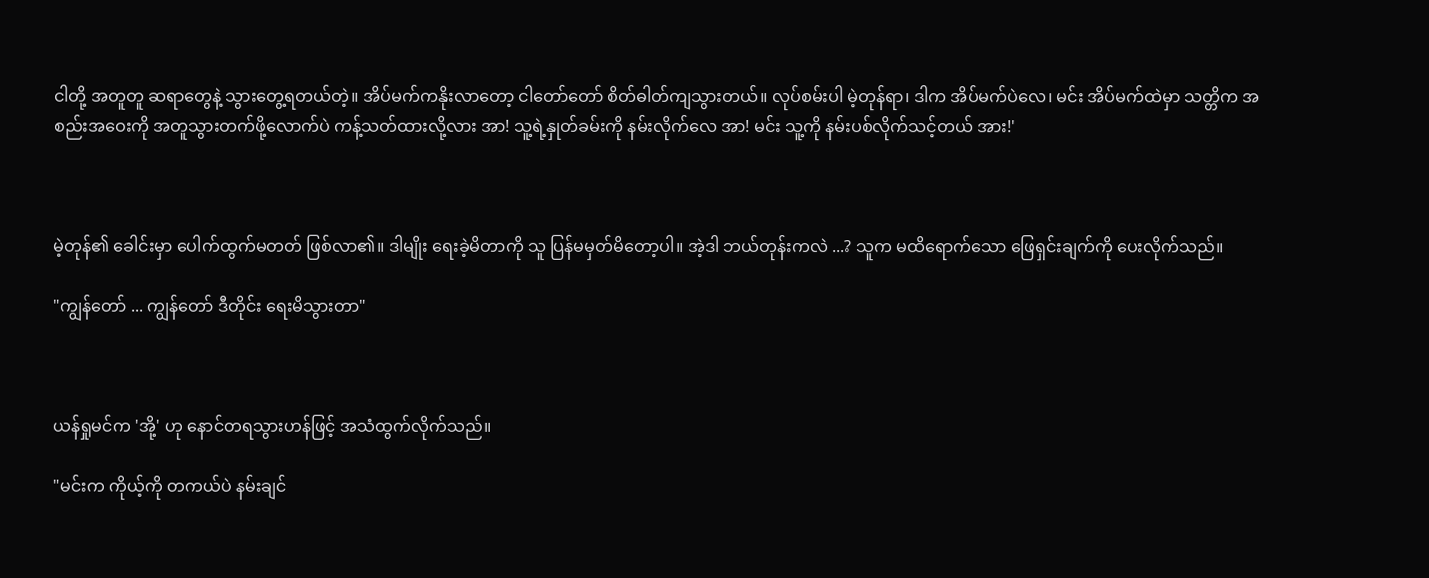ငါတို့ အတူတူ ဆရာတွေနဲ့ သွားတွေ့ရတယ်တဲ့။ အိပ်မက်ကနိုးလာတော့ ငါတော်တော် စိတ်ဓါတ်ကျသွားတယ်။ လုပ်စမ်းပါ မဲ့တုန်ရာ၊ ဒါက အိပ်မက်ပဲလေ၊ မင်း အိပ်မက်ထဲမှာ သတ္တိက အစည်းအဝေးကို အတူသွားတက်ဖို့လောက်ပဲ ကန့်သတ်ထားလို့လား အာ! သူ့ရဲ့နှုတ်ခမ်းကို နမ်းလိုက်လေ အာ! မင်း သူ့ကို နမ်းပစ်လိုက်သင့်တယ် အား!'



မဲ့တုန်၏ ခေါင်းမှာ ပေါက်ထွက်မတတ် ဖြစ်လာ၏။ ဒါမျိုး ရေးခဲ့မိတာကို သူ ပြန်မမှတ်မိတော့ပါ။ အဲ့ဒါ ဘယ်တုန်းကလဲ ...? သူက မထိရောက်သော ဖြေရှင်းချက်ကို ပေးလိုက်သည်။

"ကျွန်တော် ... ကျွန်တော် ဒီတိုင်း ရေးမိသွားတာ"



ယန်ရှုမင်က 'အို့' ဟု နောင်တရသွားဟန်ဖြင့် အသံထွက်လိုက်သည်။

"မင်းက ကိုယ့်ကို တကယ်ပဲ နမ်းချင်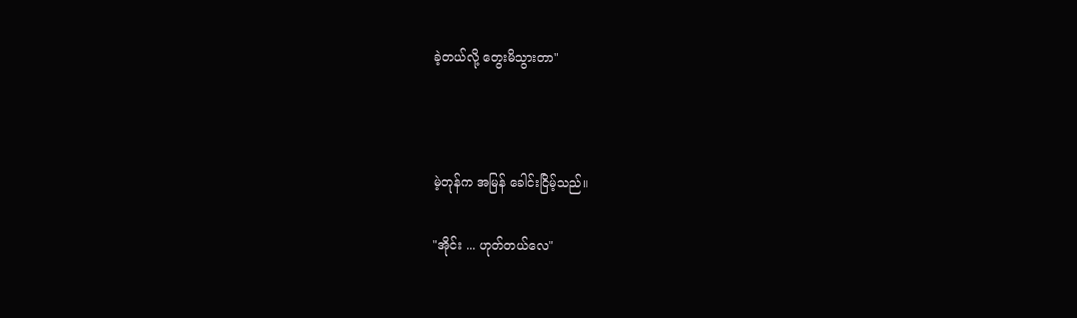ခဲ့တယ်လို့ တွေးမိသွားတာ"



မဲ့တုန်က အမြန် ခေါင်းငြိမ့်သည်။

"အိုင်း ... ဟုတ်တယ်လေ"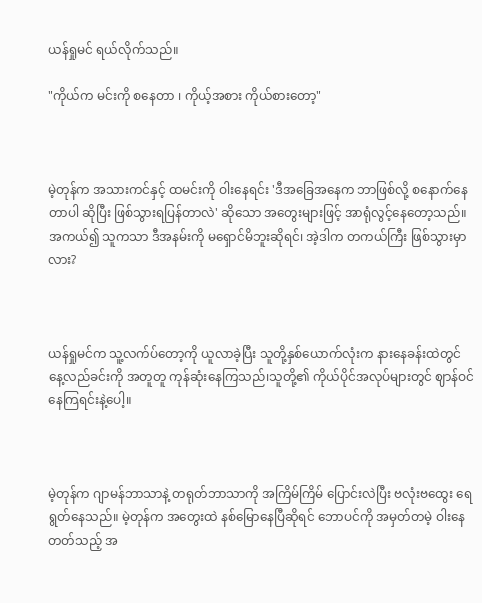ယန်ရှုမင် ရယ်လိုက်သည်။

"ကိုယ်က မင်းကို စနေတာ ၊ ကိုယ့်အစား ကိုယ်စားတော့"



မဲ့တုန်က အသားကင်နှင့် ထမင်းကို ဝါးနေရင်း 'ဒီအခြေအနေက ဘာဖြစ်လို့ စနောက်နေတာပါ ဆိုပြီး ဖြစ်သွားရပြန်တာလဲ' ဆိုသော အတွေးများဖြင့် အာရုံလွင့်နေတော့သည်။ အကယ်၍ သူကသာ ဒီအနမ်းကို မရှောင်မိဘူးဆိုရင်၊ အဲ့ဒါက တကယ်ကြီး ဖြစ်သွားမှာလား?



ယန်ရှုမင်က သူ့လက်ပ်တော့ကို ယူလာခဲ့ပြီး သူတို့နှစ်ယောက်လုံးက နားနေခန်းထဲတွင် နေ့လည်ခင်းကို အတူတူ ကုန်ဆုံးနေကြသည်၊သူတို့၏ ကိုယ်ပိုင်အလုပ်များတွင် ဈာန်ဝင်နေကြရင်းနဲ့ပေါ့။



မဲ့တုန်က ဂျာမန်ဘာသာနဲ့ တရုတ်ဘာသာကို အကြိမ်ကြိမ် ပြောင်းလဲပြီး ဗလုံးဗထွေး ရေရွတ်နေသည်။ မဲ့တုန်က အတွေးထဲ နစ်မြောနေပြီဆိုရင် ဘောပင်ကို အမှတ်တမဲ့ ဝါးနေတတ်သည့် အ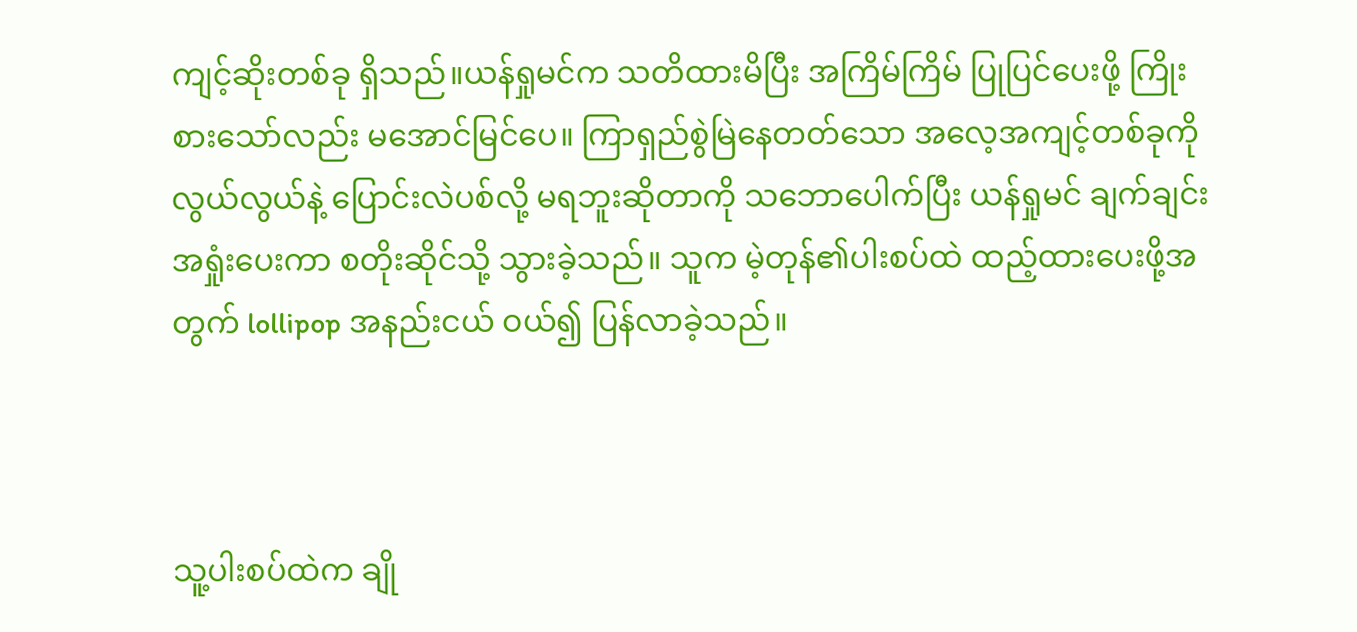ကျင့်ဆိုးတစ်ခု ရှိသည်။ယန်ရှုမင်က သတိထားမိပြီး အကြိမ်ကြိမ် ပြုပြင်ပေးဖို့ ကြိုးစားသော်လည်း မအောင်မြင်ပေ။ ကြာရှည်စွဲမြဲနေတတ်သော အလေ့အကျင့်တစ်ခုကို လွယ်လွယ်နဲ့ ပြောင်းလဲပစ်လို့ မရဘူးဆိုတာကို သဘောပေါက်ပြီး ယန်ရှုမင် ချက်ချင်း အရှုံးပေးကာ စတိုးဆိုင်သို့ သွားခဲ့သည်။ သူက မဲ့တုန်၏ပါးစပ်ထဲ ထည့်ထားပေးဖို့အတွက် lollipop အနည်းငယ် ဝယ်၍ ပြန်လာခဲ့သည်။



သူ့ပါးစပ်ထဲက ချို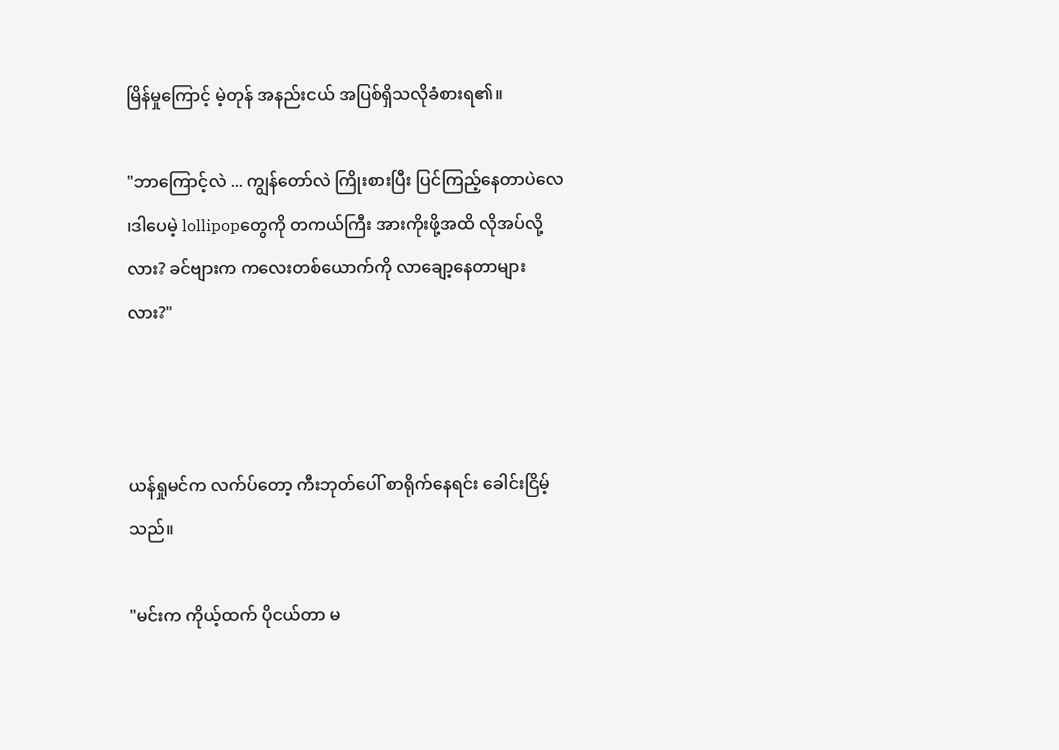မြိန်မှုကြောင့် မဲ့တုန် အနည်းငယ် အပြစ်ရှိသလိုခံစားရ၏။

"ဘာကြောင့်လဲ ... ကျွန်တော်လဲ ကြိုးစားပြီး ပြင်ကြည့်နေတာပဲလေ ၊ဒါပေမဲ့ lollipopတွေကို တကယ်ကြီး အားကိုးဖို့အထိ လိုအပ်လို့လား? ခင်ဗျားက ကလေးတစ်ယောက်ကို လာချော့နေတာများလား?"



ယန်ရှုမင်က လက်ပ်တော့ ကီးဘုတ်ပေါ် စာရိုက်နေရင်း ခေါင်းငြိမ့်သည်။

"မင်းက ကိုယ့်ထက် ပိုငယ်တာ မ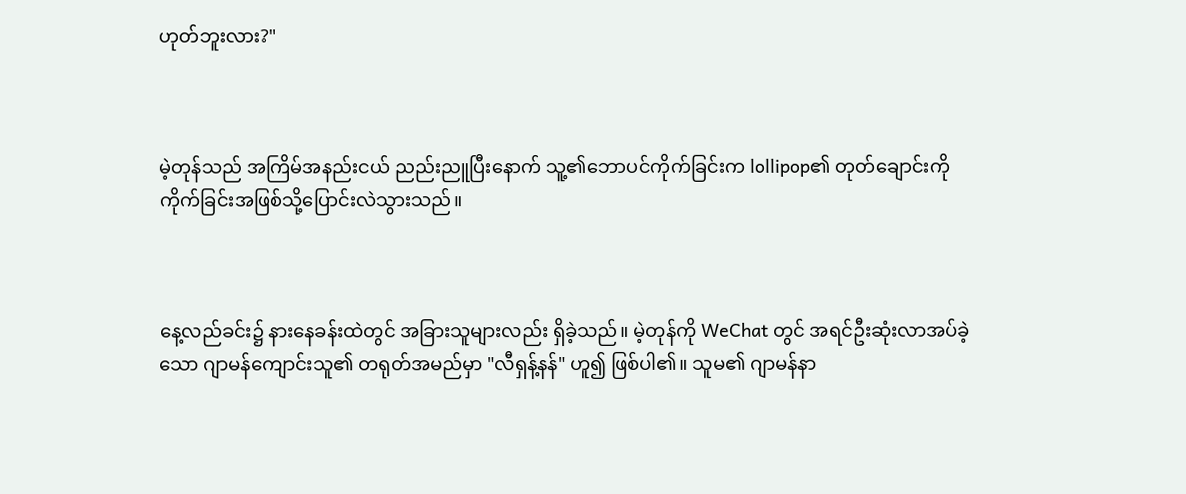ဟုတ်ဘူးလား?"



မဲ့တုန်သည် အကြိမ်အနည်းငယ် ညည်းညူပြီးနောက် သူ့၏ဘောပင်ကိုက်ခြင်းက lollipop၏ တုတ်ချောင်းကို ကိုက်ခြင်းအဖြစ်သို့ပြောင်းလဲသွားသည်။



နေ့လည်ခင်း၌ နားနေခန်းထဲတွင် အခြားသူများလည်း ရှိခဲ့သည်။ မဲ့တုန်ကို WeChat တွင် အရင်ဦးဆုံးလာအပ်ခဲ့သော ဂျာမန်ကျောင်းသူ၏ တရုတ်အမည်မှာ "လီရှန့်နန်" ဟူ၍ ဖြစ်ပါ၏။ သူမ၏ ဂျာမန်နာ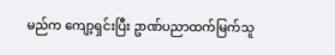မည်က ကျော့ရှင်းပြီး ဥာဏ်ပညာထက်မြက်သူ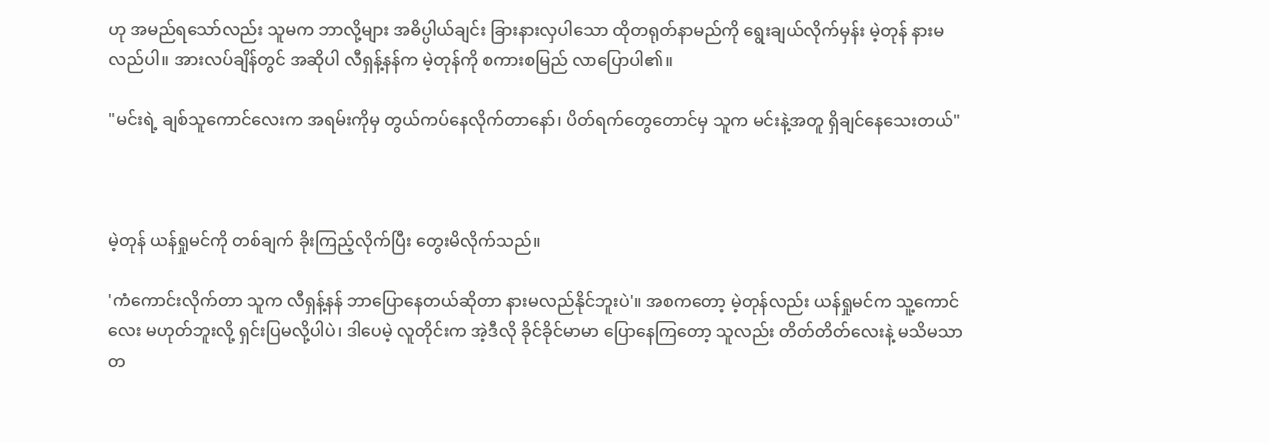ဟု အမည်ရသော်လည်း သူမက ဘာလို့များ အဓိပ္ပါယ်ချင်း ခြားနားလှပါသော ထိုတရုတ်နာမည်ကို ရွေးချယ်လိုက်မှန်း မဲ့တုန် နားမလည်ပါ။ အားလပ်ချိန်တွင် အဆိုပါ လီရှန့်နန်က မဲ့တုန်ကို စကားစမြည် လာပြောပါ၏။

"မင်းရဲ့ ချစ်သူကောင်လေးက အရမ်းကိုမှ တွယ်ကပ်နေလိုက်တာနော်၊ ပိတ်ရက်တွေတောင်မှ သူက မင်းနဲ့အတူ ရှိချင်နေသေးတယ်"



မဲ့တုန် ယန်ရှုမင်ကို တစ်ချက် ခိုးကြည့်လိုက်ပြီး တွေးမိလိုက်သည်။

'ကံကောင်းလိုက်တာ သူက လီရှန့်နန် ဘာပြောနေတယ်ဆိုတာ နားမလည်နိုင်ဘူးပဲ'။ အစကတော့ မဲ့တုန်လည်း ယန်ရှုမင်က သူ့ကောင်လေး မဟုတ်ဘူးလို့ ရှင်းပြမလို့ပါပဲ၊ ဒါပေမဲ့ လူတိုင်းက အဲ့ဒီလို ခိုင်ခိုင်မာမာ ပြောနေကြတော့ သူလည်း တိတ်တိတ်လေးနဲ့ မသိမသာ တ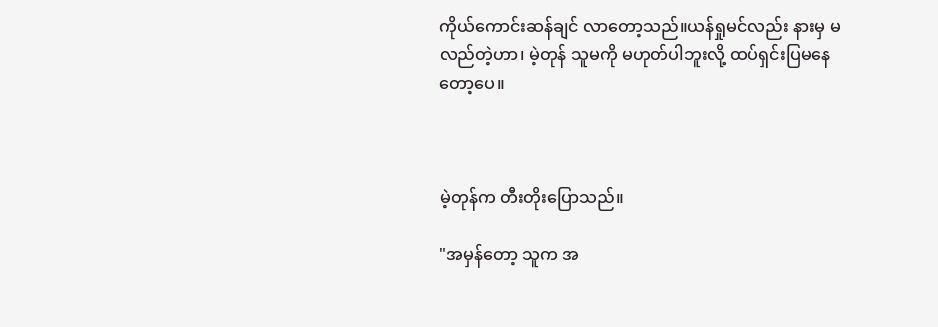ကိုယ်ကောင်းဆန်ချင် လာတော့သည်။ယန်ရှုမင်လည်း နားမှ မလည်တဲ့ဟာ၊ မဲ့တုန် သူမကို မဟုတ်ပါဘူးလို့ ထပ်ရှင်းပြမနေတော့ပေ။



မဲ့တုန်က တီးတိုးပြောသည်။

"အမှန်တော့ သူက အ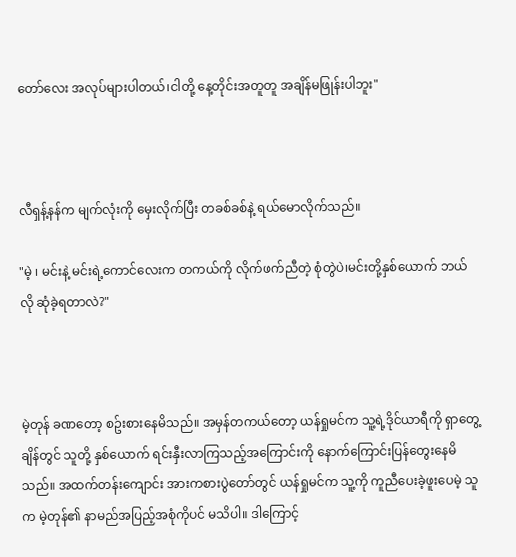တော်လေး အလုပ်များပါတယ်၊ငါတို့ နေ့တိုင်းအတူတူ အချိန်မဖြုန်းပါဘူး"



လီရှန့်နန်က မျက်လုံးကို မှေးလိုက်ပြီး တခစ်ခစ်နဲ့ ရယ်မောလိုက်သည်။

"မဲ့ ၊ မင်းနဲ့ မင်းရဲ့ကောင်လေးက တကယ်ကို လိုက်ဖက်ညီတဲ့ စုံတွဲပဲ၊မင်းတို့နှစ်ယောက် ဘယ်လို ဆုံခဲ့ရတာလဲ?"



မဲ့တုန် ခဏတော့ စဥ်းစားနေမိသည်။ အမှန်တကယ်တော့ ယန်ရှုမင်က သူ့ရဲ့ဒိုင်ယာရီကို ရှာတွေ့ချိန်တွင် သူတို့ နှစ်ယောက် ရင်းနှီးလာကြသည့်အကြောင်းကို နောက်ကြောင်းပြန်တွေးနေမိသည်။ အထက်တန်းကျောင်း အားကစားပွဲတော်တွင် ယန်ရှုမင်က သူ့ကို ကူညီပေးခဲ့ဖူးပေမဲ့ သူက မဲ့တုန်၏ နာမည်အပြည့်အစုံကိုပင် မသိပါ။ ဒါကြောင့်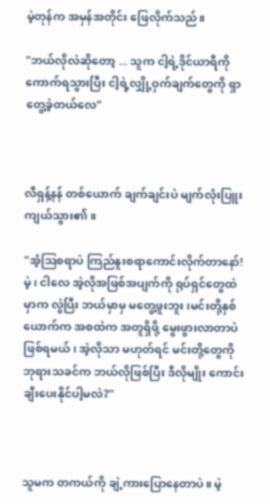မဲ့တုန်က အမှန်အတိုင်း ဖြေလိုက်သည်။

"ဘယ်လိုလဲဆိုတော့ ... သူက ငါ့ရဲ့ဒိုင်ယာရီကို ကောက်ရသွားပြီး ငါ့ရဲ့လျှို့ဝှက်ချက်တွေကို ရှာတွေ့ခဲ့တယ်လေ"



လီရှန့်နန် တစ်ယောက် ချက်ချင်းပဲ မျက်လုံးပြူးကျယ်သွား၏။

"အံ့ဩစရာပဲ ကြည်နူးစရာကောင်းလိုက်တာနော်! မဲ့၊ ငါလေ အဲ့လိုအဖြစ်အပျက်ကို ရုပ်ရှင်တွေထဲမှာက လွဲပြီး ဘယ်မှာမှ မတွေ့ဖူးဘူး၊မင်းတို့နှစ်ယောက်က အစထဲက အတူရှိဖို့ မွေးဖွားလာတာပဲဖြစ်ရမယ်၊ အဲ့လိုသာ မဟုတ်ရင် မင်းတို့တွေကို ဘုရားသခင်က ဘယ်လိုဖြစ်ပြီး ဒီလိုမျိုး ကောင်းချီးပေးနိုင်ပါ့မလဲ?"



သူမက တကယ်ကို ချဲ့ကားပြောနေတာပဲ။ မဲ့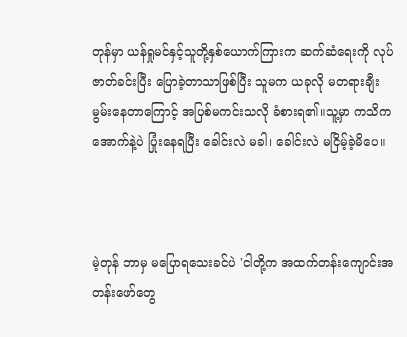တုန်မှာ ယန်ရှုမင်နှင့်သူတို့နှစ်ယောက်ကြားက ဆက်ဆံရေးကို လုပ်ဇာတ်ခင်းပြီး ပြောခဲ့တာသာဖြစ်ပြီး သူမက ယခုလို မတရားချီးမွမ်းနေတာကြောင့် အပြစ်မကင်းသလို ခံစားရ၏။သူ့မှာ ကသိကအောက်နဲ့ပဲ ပြုံးနေရပြီး ခေါင်းလဲ မခါ၊ ခေါင်းလဲ မငြိမ့်ခဲ့မိပေ။



မဲ့တုန် ဘာမှ မပြောရသေးခင်ပဲ 'ငါတို့က အထက်တန်းကျောင်းအတန်းဖော်တွေ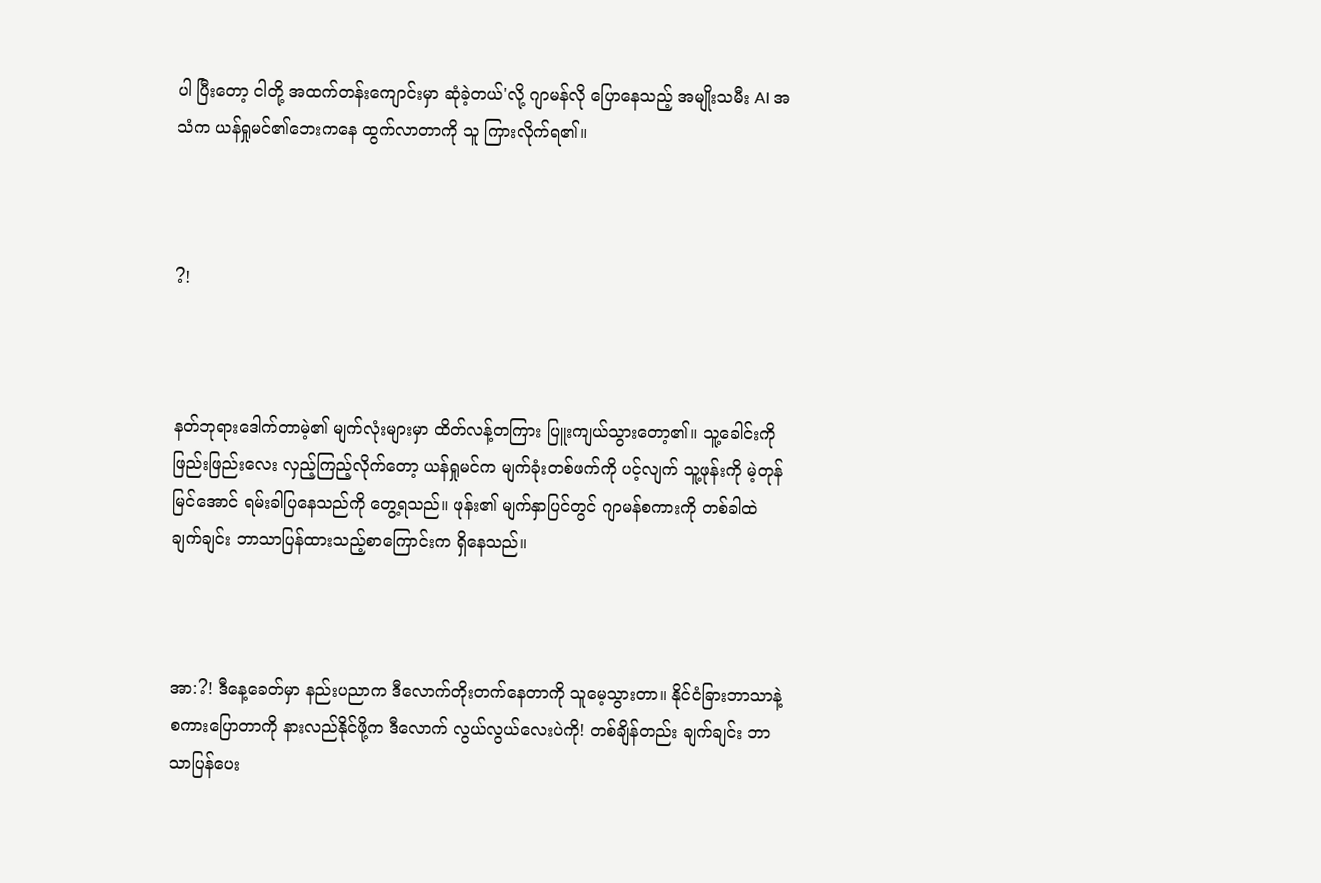ပါ ပြီးတော့ ငါတို့ အထက်တန်းကျောင်းမှာ ဆုံခဲ့တယ်'လို့ ဂျာမန်လို ပြောနေသည့် အမျိုးသမီး AI အသံက ယန်ရှုမင်၏ဘေးကနေ ထွက်လာတာကို သူ ကြားလိုက်ရ၏။



?!



နတ်ဘုရားဒေါက်တာမဲ့၏ မျက်လုံးများမှာ ထိတ်လန့်တကြား ပြူးကျယ်သွားတော့၏။ သူ့ခေါင်းကို ဖြည်းဖြည်းလေး လှည့်ကြည့်လိုက်တော့ ယန်ရှုမင်က မျက်ခုံးတစ်ဖက်ကို ပင့်လျက် သူ့ဖုန်းကို မဲ့တုန် မြင်အောင် ရမ်းခါပြနေသည်ကို တွေ့ရသည်။ ဖုန်း၏ မျက်နှာပြင်တွင် ဂျာမန်စကားကို တစ်ခါထဲ ချက်ချင်း ဘာသာပြန်ထားသည့်စာကြောင်းက ရှိနေသည်။



အာ:?! ဒီနေ့ခေတ်မှာ နည်းပညာက ဒီလောက်တိုးတက်နေတာကို သူမေ့သွားတာ။ နိုင်ငံခြားဘာသာနဲ့ စကားပြောတာကို နားလည်နိုင်ဖို့က ဒီလောက် လွယ်လွယ်လေးပဲကို! တစ်ချိန်တည်း ချက်ချင်း ဘာသာပြန်ပေး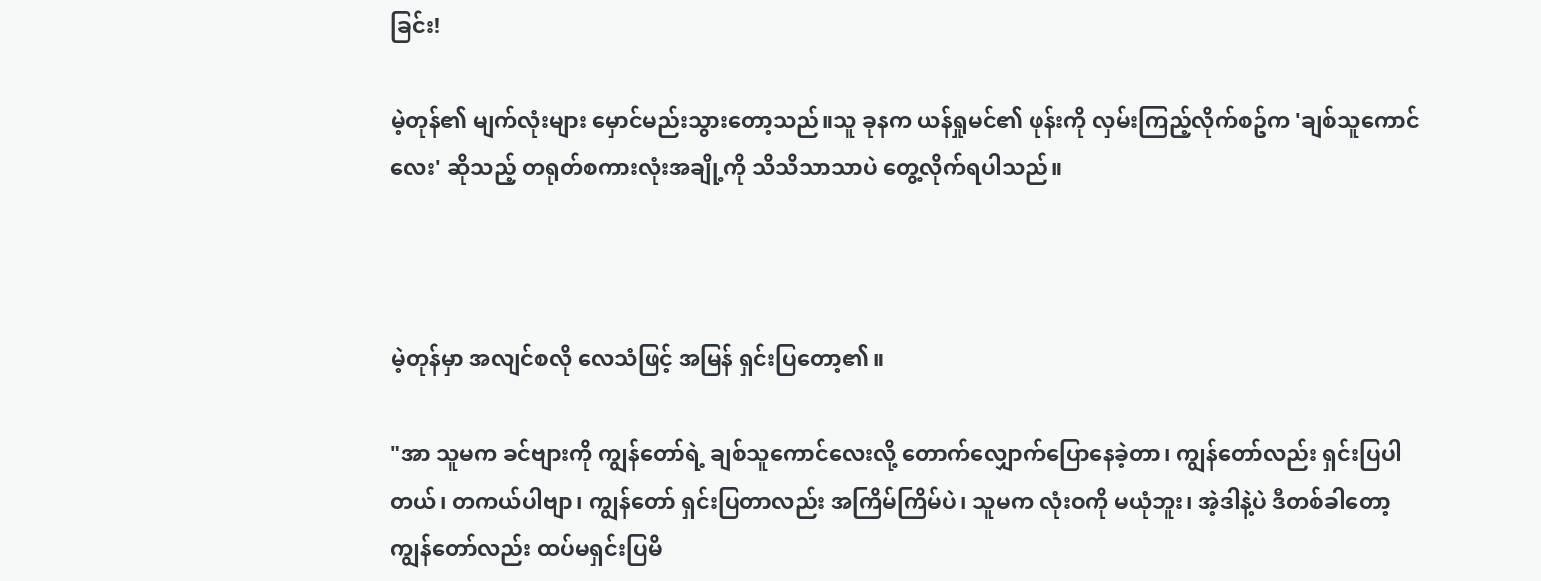ခြင်း!

မဲ့တုန်၏ မျက်လုံးများ မှောင်မည်းသွားတော့သည်။သူ ခုနက ယန်ရှုမင်၏ ဖုန်းကို လှမ်းကြည့်လိုက်စဥ်က 'ချစ်သူကောင်လေး' ဆိုသည့် တရုတ်စကားလုံးအချို့ကို သိသိသာသာပဲ တွေ့လိုက်ရပါသည်။



မဲ့တုန်မှာ အလျင်စလို လေသံဖြင့် အမြန် ရှင်းပြတော့၏။

"အာ သူမက ခင်ဗျားကို ကျွန်တော်ရဲ့ ချစ်သူကောင်လေးလို့ တောက်လျှောက်ပြောနေခဲ့တာ၊ ကျွန်တော်လည်း ရှင်းပြပါတယ်၊ တကယ်ပါဗျာ၊ ကျွန်တော် ရှင်းပြတာလည်း အကြိမ်ကြိမ်ပဲ၊ သူမက လုံးဝကို မယုံဘူး၊ အဲ့ဒါနဲ့ပဲ ဒီတစ်ခါတော့ ကျွန်တော်လည်း ထပ်မရှင်းပြမိ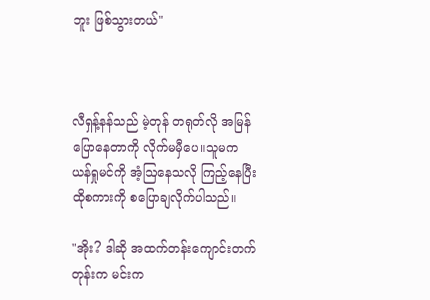ဘူး ဖြစ်သွားတယ်"



လီရှန့်နန်သည် မဲ့တုန် တရုတ်လို အမြန်ပြောနေတာကို လိုက်မမှီပေ။သူမက ယန်ရှုမင်ကို အံ့ဩနေသလို ကြည့်နေပြီး ထိုစကားကို စပြောချလိုက်ပါသည်။

"အိုး? ဒါဆို အထက်တန်းကျောင်းတက်တုန်းက မင်းက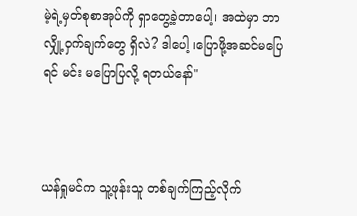မဲ့ရဲ့မှတ်စုစာအုပ်ကို ရှာတွေ့ခဲ့တာပေါ့၊ အထဲမှာ ဘာလျှို့ဝှက်ချက်တွေ ရှိလဲ? ဒါပေါ့ ၊ပြောဖို့အဆင်မပြေရင် မင်း မပြောပြလို့ ရတယ်နော်"



ယန်ရှုမင်က သူ့ဖုန်းသူ တစ်ချက်ကြည့်လိုက်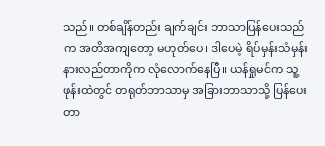သည်။ တစ်ချိန်တည်း ချက်ချင်း ဘာသာပြန်ပေးသည်က အတိအကျတော့ မဟုတ်ပေ၊ ဒါပေမဲ့ ရိပ်မှန်းသံမှန်း နားလည်တာကိုက လုံလောက်နေပြီ။ ယန်ရှုမင်က သူ့ဖုန်းထဲတွင် တရုတ်ဘာသာမှ အခြားဘာသာသို့ ပြန်ပေးတာ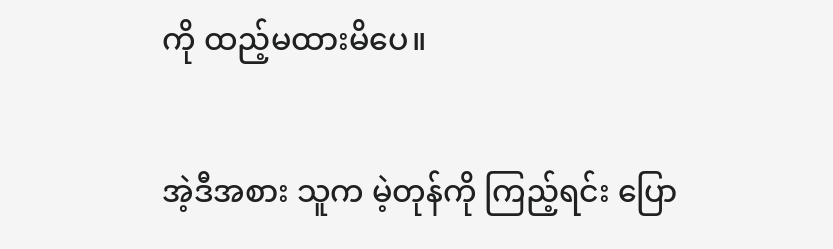ကို ထည့်မထားမိပေ။

အဲ့ဒီအစား သူက မဲ့တုန်ကို ကြည့်ရင်း ပြော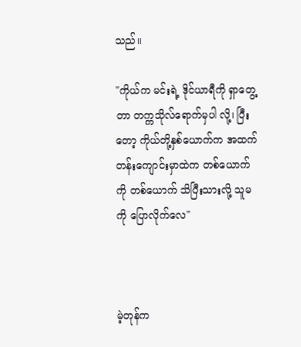သည်။

"ကိုယ်က မင်းရဲ့ ဒိုင်ယာရီကို ရှာတွေ့တာ တက္ကသိုလ်ရောက်မှပါ လို့၊ ပြီးတော့ ကိုယ်တို့နှစ်ယောက်က အထက်တန်းကျောင်းမှာထဲက တစ်ယောက်ကို တစ်ယောက် သိပြီးသားလို့ သူမကို ပြောလိုက်လေ"



မဲ့တုန်က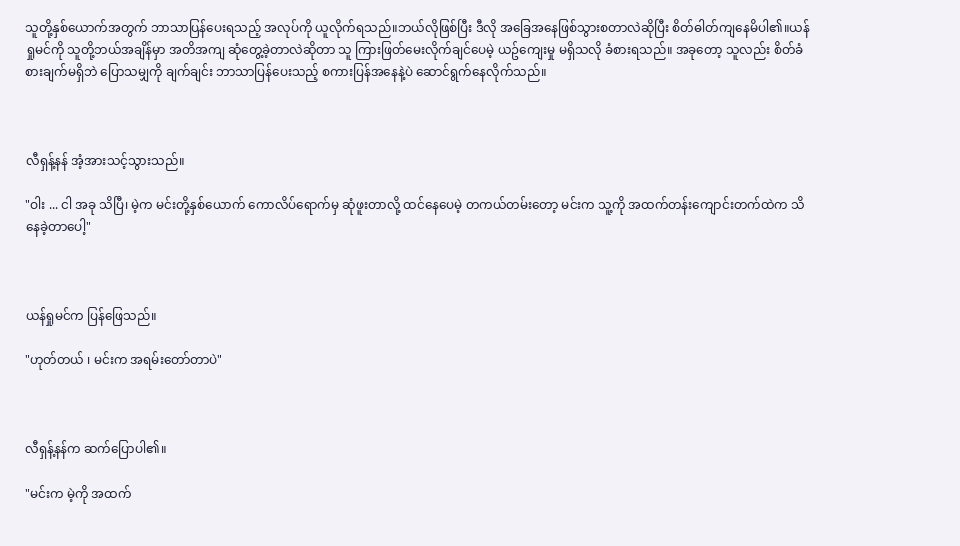သူတို့နှစ်ယောက်အတွက် ဘာသာပြန်ပေးရသည့် အလုပ်ကို ယူလိုက်ရသည်။ဘယ်လိုဖြစ်ပြီး ဒီလို အခြေအနေဖြစ်သွားစတာလဲဆိုပြီး စိတ်ဓါတ်ကျနေမိပါ၏။ယန်ရှုမင်ကို သူတို့ဘယ်အချိန်မှာ အတိအကျ ဆုံတွေ့ခဲ့တာလဲဆိုတာ သူ ကြားဖြတ်မေးလိုက်ချင်ပေမဲ့ ယဥ်ကျေးမှု မရှိသလို ခံစားရသည်။ အခုတော့ သူလည်း စိတ်ခံစားချက်မရှိဘဲ ပြောသမျှကို ချက်ချင်း ဘာသာပြန်ပေးသည့် စကားပြန်အနေနဲ့ပဲ ဆောင်ရွက်နေလိုက်သည်။



လီရှန့်နန် အံ့အားသင့်သွားသည်။

"ဝါး ... ငါ အခု သိပြီ၊ မဲ့က မင်းတို့နှစ်ယောက် ကောလိပ်ရောက်မှ ဆုံဖူးတာလို့ ထင်နေပေမဲ့ တကယ်တမ်းတော့ မင်းက သူ့ကို အထက်တန်းကျောင်းတက်ထဲက သိနေခဲ့တာပေါ့"



ယန်ရှုမင်က ပြန်ဖြေသည်။

"ဟုတ်တယ် ၊ မင်းက အရမ်းတော်တာပဲ"



လီရှန့်နန်က ဆက်ပြောပါ၏။

"မင်းက မဲ့ကို အထက်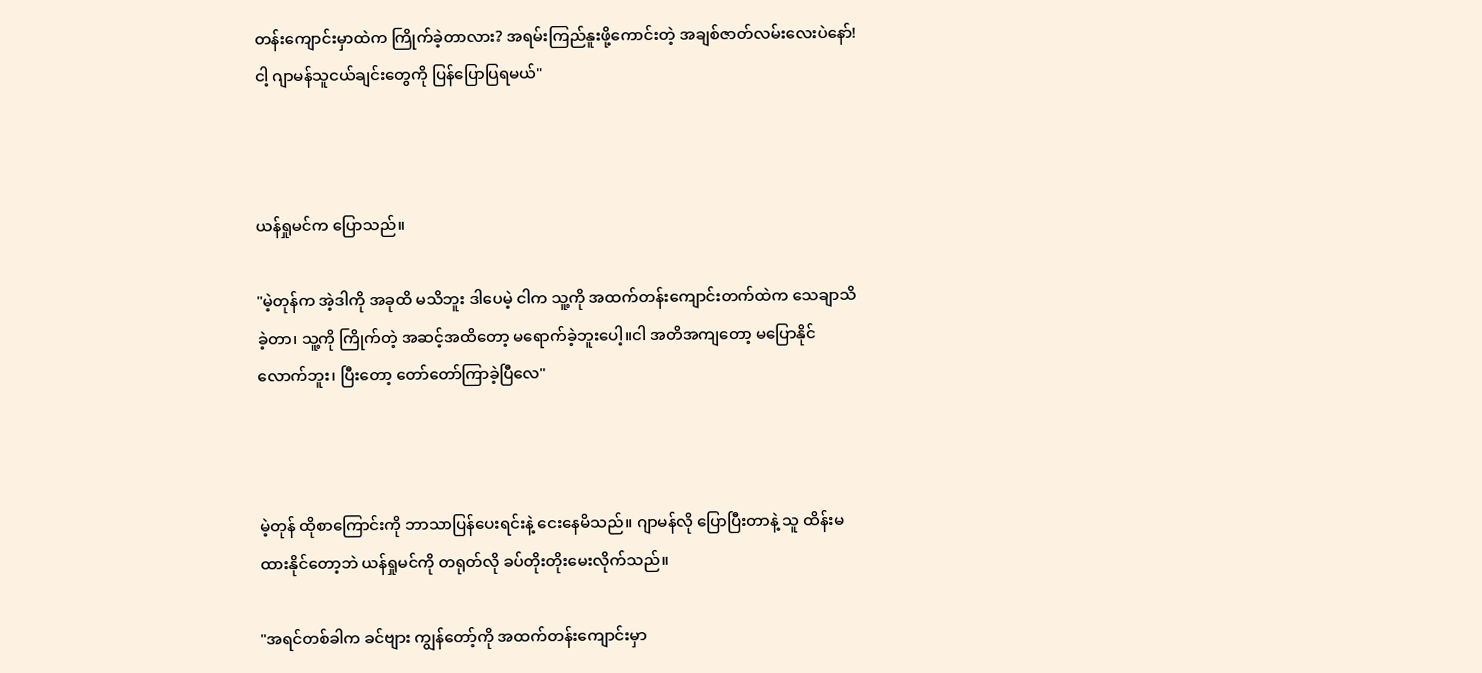တန်းကျောင်းမှာထဲက ကြိုက်ခဲ့တာလား? အရမ်းကြည်နူးဖို့ကောင်းတဲ့ အချစ်ဇာတ်လမ်းလေးပဲနော်! ငါ့ ဂျာမန်သူငယ်ချင်းတွေကို ပြန်ပြောပြရမယ်"



ယန်ရှုမင်က ပြောသည်။

"မဲ့တုန်က အဲ့ဒါကို အခုထိ မသိဘူး ဒါပေမဲ့ ငါက သူ့ကို အထက်တန်းကျောင်းတက်ထဲက သေချာသိခဲ့တာ၊ သူ့ကို ကြိုက်တဲ့ အဆင့်အထိတော့ မရောက်ခဲ့ဘူးပေါ့။ငါ အတိအကျတော့ မပြောနိုင်လောက်ဘူး၊ ပြီးတော့ တော်တော်ကြာခဲ့ပြီလေ"



မဲ့တုန် ထိုစာကြောင်းကို ဘာသာပြန်ပေးရင်းနဲ့ ငေးနေမိသည်။ ဂျာမန်လို ပြောပြီးတာနဲ့ သူ ထိန်းမထားနိုင်တော့ဘဲ ယန်ရှုမင်ကို တရုတ်လို ခပ်တိုးတိုးမေးလိုက်သည်။

"အရင်တစ်ခါက ခင်ဗျား ကျွန်တော့်ကို အထက်တန်းကျောင်းမှာ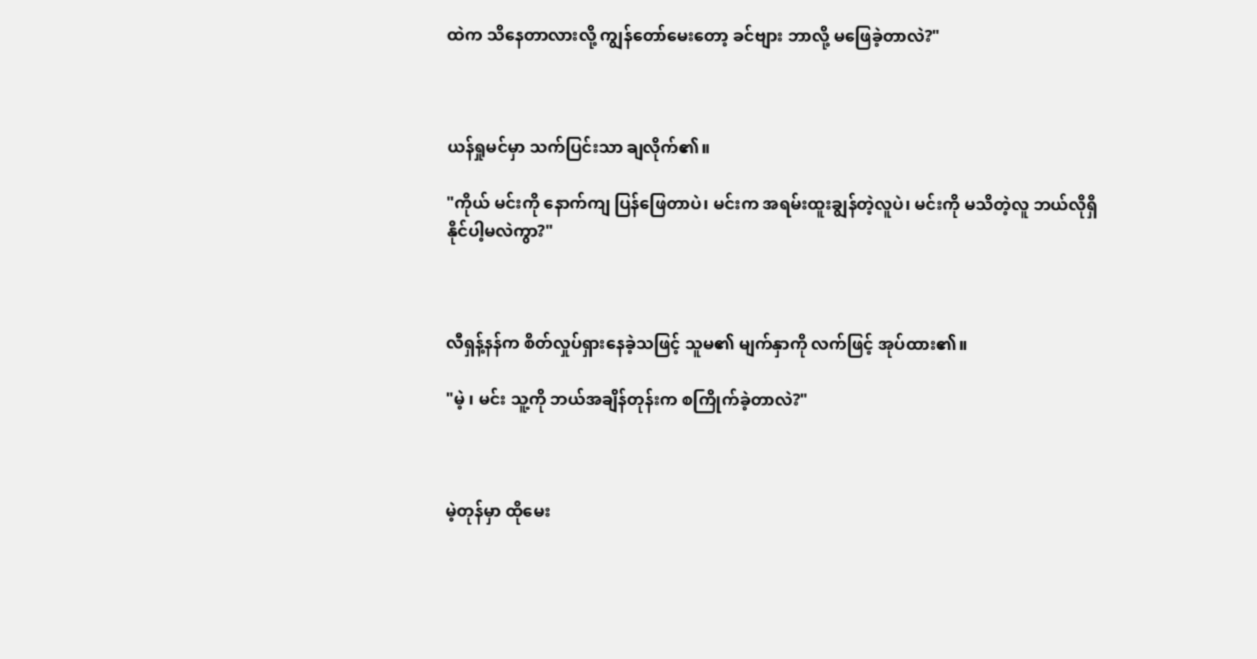ထဲက သိနေတာလားလို့ ကျွန်တော်မေးတော့ ခင်ဗျား ဘာလို့ မဖြေခဲ့တာလဲ?"



ယန်ရှုမင်မှာ သက်ပြင်းသာ ချလိုက်၏။

"ကိုယ် မင်းကို နောက်ကျ ပြန်ဖြေတာပဲ၊ မင်းက အရမ်းထူးချွန်တဲ့လူပဲ၊ မင်းကို မသိတဲ့လူ ဘယ်လိုရှိနိုင်ပါ့မလဲကွာ?"



လီရှန့်နန်က စိတ်လှုပ်ရှားနေခဲ့သဖြင့် သူမ၏ မျက်နှာကို လက်ဖြင့် အုပ်ထား၏။

"မဲ့ ၊ မင်း သူ့ကို ဘယ်အချိန်တုန်းက စကြိုက်ခဲ့တာလဲ?"



မဲ့တုန်မှာ ထိုမေး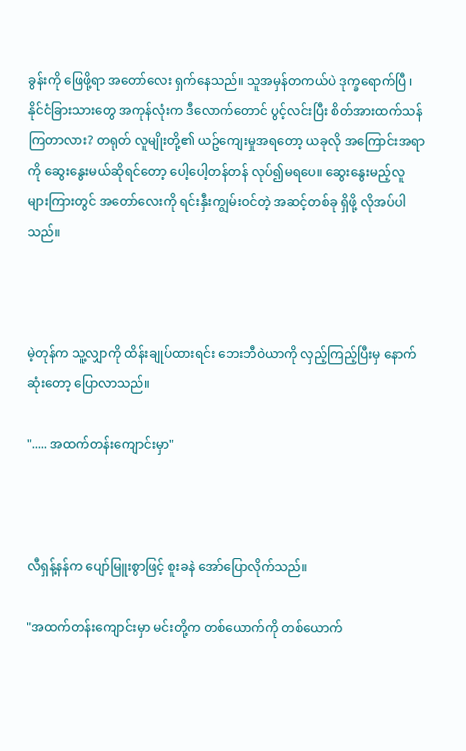ခွန်းကို ဖြေဖို့ရာ အတော်လေး ရှက်နေသည်။ သူအမှန်တကယ်ပဲ ဒုက္ခရောက်ပြီ ၊ နိုင်ငံခြားသားတွေ အကုန်လုံးက ဒီလောက်တောင် ပွင့်လင်းပြီး စိတ်အားထက်သန်ကြတာလား? တရုတ် လူမျိုးတို့၏ ယဥ်ကျေးမှုအရတော့ ယခုလို အကြောင်းအရာကို ဆွေးနွေးမယ်ဆိုရင်တော့ ပေါ့ပေါ့တန်တန် လုပ်၍မရပေ။ ဆွေးနွေးမည့်လူများကြားတွင် အတော်လေးကို ရင်းနှီးကျွမ်းဝင်တဲ့ အဆင့်တစ်ခု ရှိဖို့ လိုအပ်ပါသည်။



မဲ့တုန်က သူ့လျှာကို ထိန်းချုပ်ထားရင်း ဘေးဘီဝဲယာကို လှည့်ကြည့်ပြီးမှ နောက်ဆုံးတော့ ပြောလာသည်။

"..... အထက်တန်းကျောင်းမှာ"



လီရှန့်နန်က ပျော်မြူးစွာဖြင့် စူးခနဲ အော်ပြောလိုက်သည်။

"အထက်တန်းကျောင်းမှာ မင်းတို့က တစ်ယောက်ကို တစ်ယောက်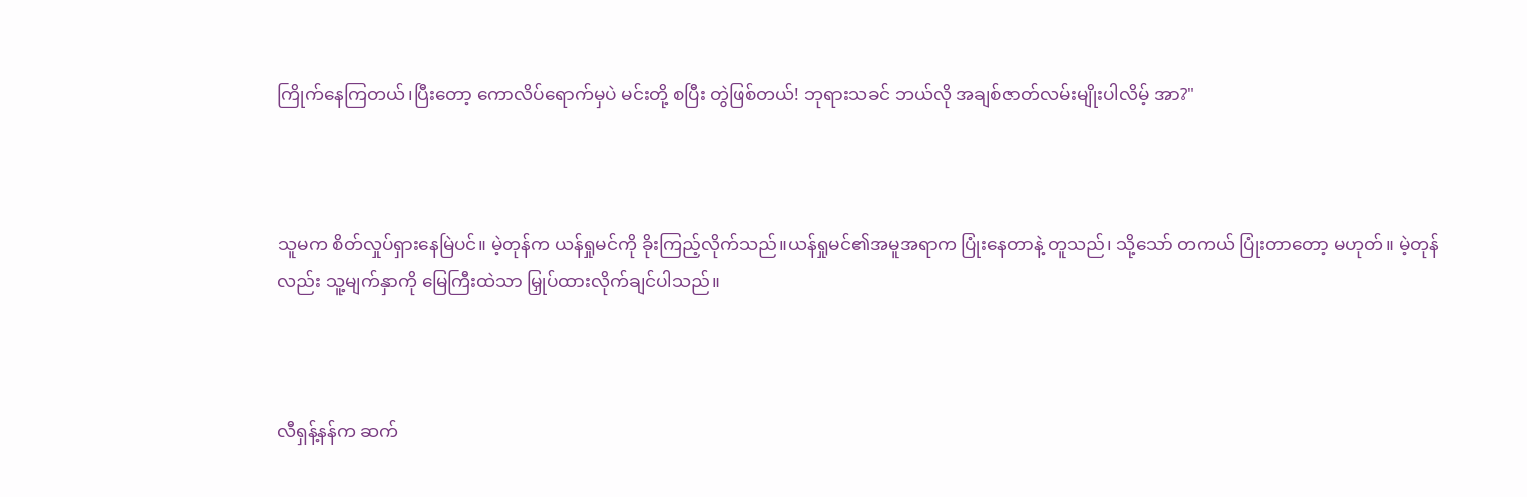ကြိုက်နေကြတယ်၊ပြီးတော့ ကောလိပ်ရောက်မှပဲ မင်းတို့ စပြီး တွဲဖြစ်တယ်! ဘုရားသခင် ဘယ်လို အချစ်ဇာတ်လမ်းမျိုးပါလိမ့် အာ?"



သူမက စိတ်လှုပ်ရှားနေမြဲပင်။ မဲ့တုန်က ယန်ရှုမင်ကို ခိုးကြည့်လိုက်သည်။ယန်ရှုမင်၏အမူအရာက ပြုံးနေတာနဲ့ တူသည်၊ သို့သော် တကယ် ပြုံးတာတော့ မဟုတ်။ မဲ့တုန်လည်း သူ့မျက်နှာကို မြေကြီးထဲသာ မြှုပ်ထားလိုက်ချင်ပါသည်။



လီရှန့်နန်က ဆက်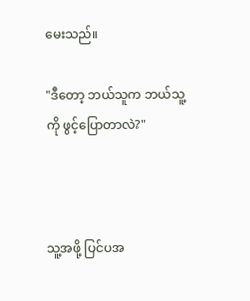မေးသည်။

"ဒီတော့ ဘယ်သူက ဘယ်သူ့ကို ဖွင့်ပြောတာလဲ?"



သူ့အဖို့ ပြင်ပအ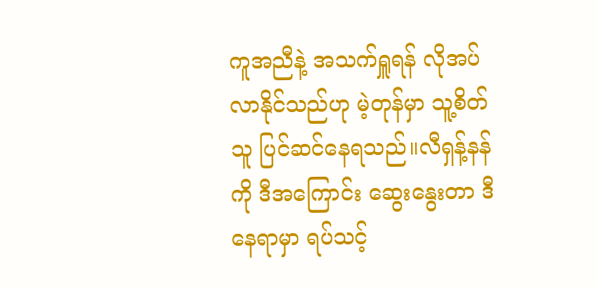ကူအညီနဲ့ အသက်ရှူရန် လိုအပ်လာနိုင်သည်ဟု မဲ့တုန်မှာ သူ့စိတ်သူ ပြင်ဆင်နေရသည်။လီရှန့်နန်ကို ဒီအကြောင်း ဆွေးနွေးတာ ဒီနေရာမှာ ရပ်သင့်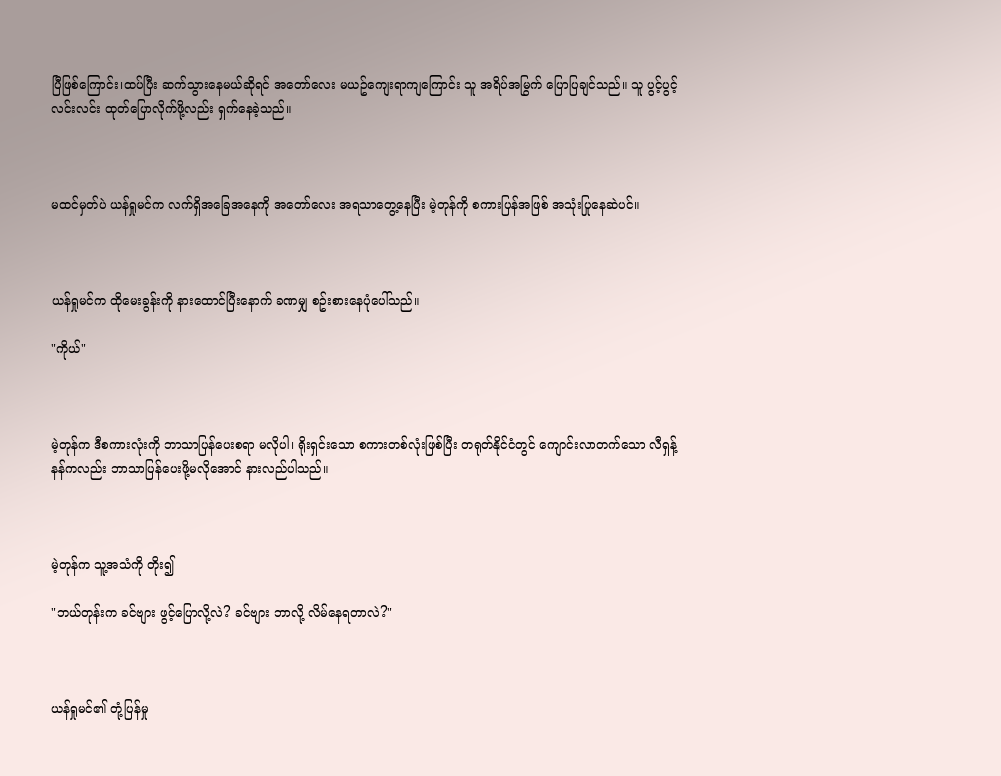ပြီဖြစ်ကြောင်း၊ထပ်ပြီး ဆက်သွားနေမယ်ဆိုရင် အတော်လေး မယဥ်ကျေးရာကျကြောင်း သူ အရိပ်အမြွက် ပြောပြချင်သည်။ သူ ပွင့်ပွင့်လင်းလင်း ထုတ်ပြောလိုက်ဖို့လည်း ရှက်နေခဲ့သည်။



မထင်မှတ်ပဲ ယန်ရှုမင်က လက်ရှိအခြေအနေကို အတော်လေး အရသာတွေ့နေပြီး မဲ့တုန်ကို စကားပြန်အဖြစ် အသုံးပြုနေဆဲပင်။



ယန်ရှုမင်က ထိုမေးခွန်းကို နားထောင်ပြီးနောက် ခဏမျှ စဥ်းစားနေပုံပေါ်သည်။

"ကိုယ်"



မဲ့တုန်က ဒီစကားလုံးကို ဘာသာပြန်ပေးစရာ မလိုပါ၊ ရိုးရှင်းသော စကားတစ်လုံးဖြစ်ပြီး တရုတ်နိုင်ငံတွင် ကျောင်းလာတက်သော လီရှန့်နန်ကလည်း ဘာသာပြန်ပေးဖို့မလိုအောင် နားလည်ပါသည်။



မဲ့တုန်က သူ့အသံကို တိုး၍

"ဘယ်တုန်းက ခင်ဗျား ဖွင့်ပြောလို့လဲ? ခင်ဗျား ဘာလို့ လိမ်နေရတာလဲ?"



ယန်ရှုမင်၏ တုံ့ပြန်မှု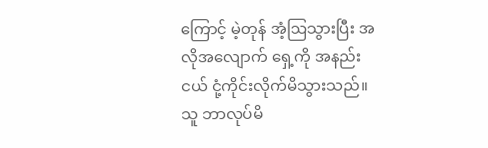ကြောင့် မဲ့တုန် အံ့ဩသွားပြီး အလိုအလျောက် ရှေ့ကို အနည်းငယ် ငုံ့ကိုင်းလိုက်မိသွားသည်။ သူ ဘာလုပ်မိ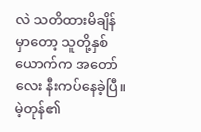လဲ သတိထားမိချိန်မှာတော့ သူတို့နှစ်ယောက်က အတော်လေး နီးကပ်နေခဲ့ပြီ။ မဲ့တုန်၏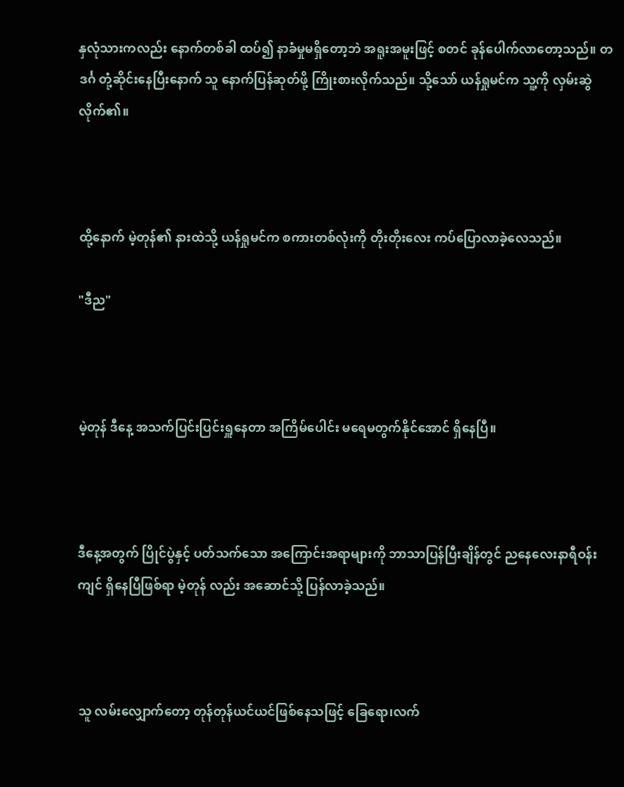နှလုံသားကလည်း နောက်တစ်ခါ ထပ်၍ နာခံမှုမရှိတော့ဘဲ အရူးအမူးဖြင့် စတင် ခုန်ပေါက်လာတော့သည်။ တဒင်္ဂ တုံ့ဆိုင်းနေပြီးနောက် သူ နောက်ပြန်ဆုတ်ဖို့ ကြိုးစားလိုက်သည်။ သို့သော် ယန်ရှုမင်က သူ့ကို လှမ်းဆွဲလိုက်၏။



ထို့နောက် မဲ့တုန်၏ နားထဲသို့ ယန်ရှုမင်က စကားတစ်လုံးကို တိုးတိုးလေး ကပ်ပြောလာခဲ့လေသည်။

"ဒီည"



မဲ့တုန် ဒီနေ့ အသက်ပြင်းပြင်းရှူနေတာ အကြိမ်ပေါင်း မရေမတွက်နိုင်အောင် ရှိနေပြီ။



ဒီနေ့အတွက် ပြိုင်ပွဲနှင့် ပတ်သက်သော အကြောင်းအရာများကို ဘာသာပြန်ပြီးချိန်တွင် ညနေလေးနာရီဝန်းကျင် ရှိနေပြီဖြစ်ရာ မဲ့တုန် လည်း အဆောင်သို့ ပြန်လာခဲ့သည်။



သူ လမ်းလျှောက်တော့ တုန်တုန်ယင်ယင်ဖြစ်နေသဖြင့် ခြေရော၊လက်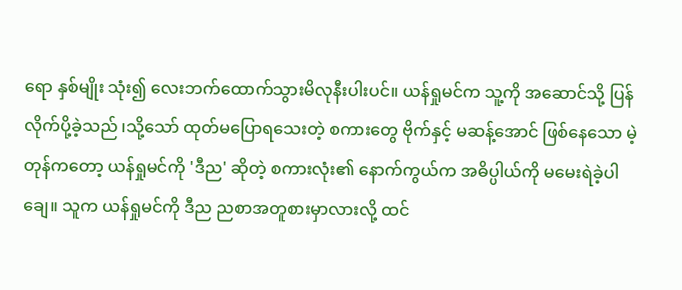ရော နှစ်မျိုး သုံး၍ လေးဘက်ထောက်သွားမိလုနီးပါးပင်။ ယန်ရှုမင်က သူ့ကို အဆောင်သို့ ပြန်လိုက်ပို့ခဲ့သည် ၊သို့သော် ထုတ်မပြောရသေးတဲ့ စကားတွေ ဗိုက်နှင့် မဆန့်အောင် ဖြစ်နေသော မဲ့တုန်ကတော့ ယန်ရှုမင်ကို 'ဒီည' ဆိုတဲ့ စကားလုံး၏ နောက်ကွယ်က အဓိပ္ပါယ်ကို မမေးရဲခဲ့ပါချေ။ သူက ယန်ရှုမင်ကို ဒီည ညစာအတူစားမှာလားလို့ ထင်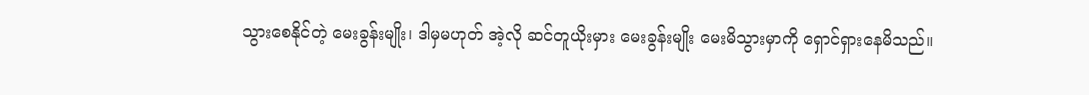သွားစေနိုင်တဲ့ မေးခွန်းမျိုး၊ ဒါမှမဟုတ် အဲ့လို ဆင်တူယိုးမှား မေးခွန်းမျိုး မေးမိသွားမှာကို ရှောင်ရှားနေမိသည်။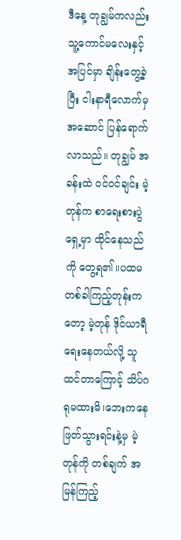ဒီနေ့ တုချွမ်ကလည်း သူ့ကောင်မလေးနှင့် အပြင်မှာ ချိန်းတွေ့ခဲ့ပြီး ငါးနာရီလောက်မှ အဆောင် ပြန်ရောက်လာသည်။ တုချွမ် အခန်းထဲ ဝင်ဝင်ချင်း မဲ့တုန်က စာရေးစားပွဲရှေ့မှာ ထိုင်နေသည်ကို တွေ့ရ၏။ပထမ တစ်ခါကြည့်တုန်းကတော့ မဲ့တုန် ဒိုင်ယာရီရေးနေတယ်လို့ သူထင်တာကြောင့် သိပ်ဂရုမထားမိ၊ဘေးကနေ ဖြတ်သွားရင်းနဲ့မှ မဲ့တုန်ကို တစ်ချက် အမြန်ကြည့်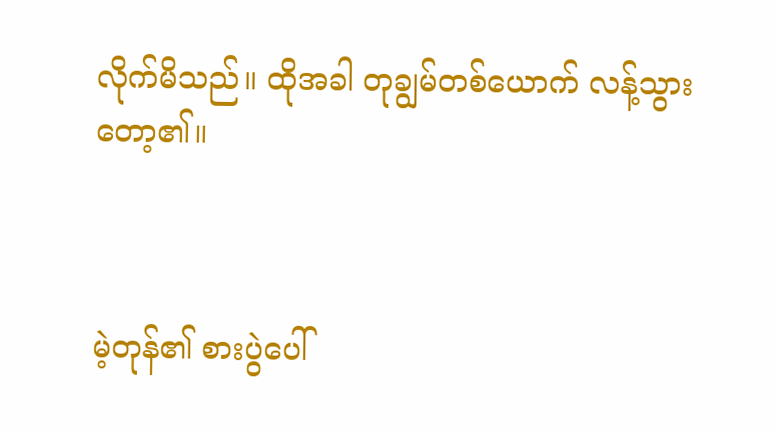လိုက်မိသည်။ ထိုအခါ တုချွမ်တစ်ယောက် လန့်သွားတော့၏။



မဲ့တုန်၏ စားပွဲပေါ်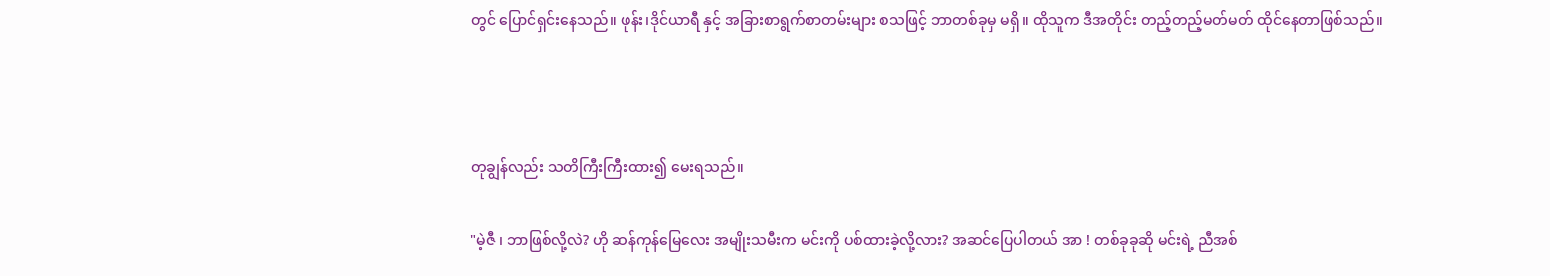တွင် ပြောင်ရှင်းနေသည်။ ဖုန်း၊ဒိုင်ယာရီ နှင့် အခြားစာရွက်စာတမ်းများ စသဖြင့် ဘာတစ်ခုမှ မရှိ။ ထိုသူက ဒီအတိုင်း တည့်တည့်မတ်မတ် ထိုင်နေတာဖြစ်သည်။



တုချွန်လည်း သတိကြီးကြီးထား၍ မေးရသည်။

"မဲ့ဇီ ၊ ဘာဖြစ်လို့လဲ? ဟို ဆန်ကုန်မြေလေး အမျိုးသမီးက မင်းကို ပစ်ထားခဲ့လို့လား? အဆင်ပြေပါတယ် အာ ! တစ်ခုခုဆို မင်းရဲ့ ညီအစ်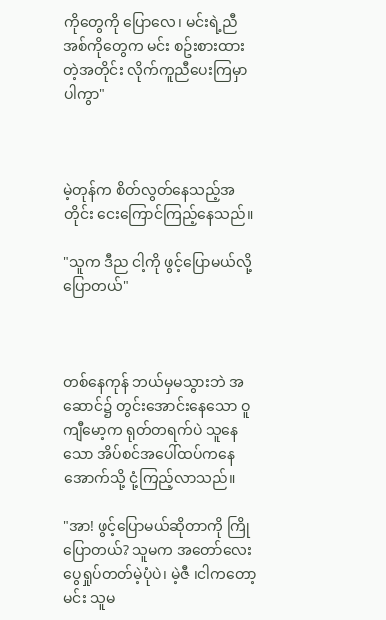ကိုတွေကို ပြောလေ၊ မင်းရဲ့ညီအစ်ကိုတွေက မင်း စဥ်းစားထားတဲ့အတိုင်း လိုက်ကူညီပေးကြမှာပါကွာ"



မဲ့တုန်က စိတ်လွတ်နေသည့်အတိုင်း ငေးကြောင်ကြည့်နေသည်။

"သူက ဒီည ငါ့ကို ဖွင့်ပြောမယ်လို့ ပြောတယ်"



တစ်နေကုန် ဘယ်မှမသွားဘဲ အဆောင်၌ တွင်းအောင်းနေသော ဝူကျီမော့က ရုတ်တရက်ပဲ သူနေသော အိပ်စင်အပေါ်ထပ်ကနေ အောက်သို့ ငုံ့ကြည့်လာသည်။

"အာ! ဖွင့်ပြောမယ်ဆိုတာကို ကြိုပြောတယ်? သူမက အတော်လေး ပွေရှုပ်တတ်မဲ့ပုံပဲ၊ မဲ့ဇီ ၊ငါကတော့ မင်း သူမ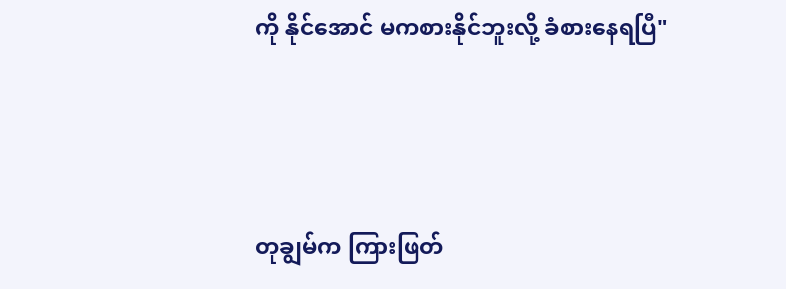ကို နိုင်အောင် မကစားနိုင်ဘူးလို့ ခံစားနေရပြီ"



တုချွမ်က ကြားဖြတ်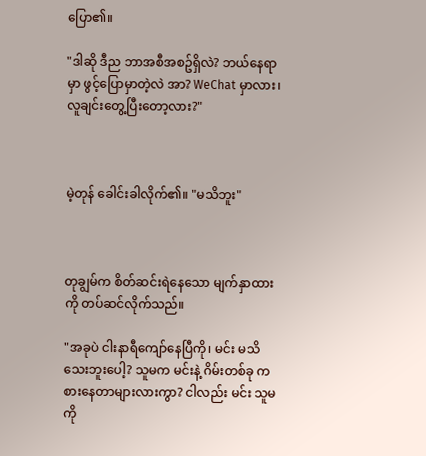ပြော၏။

"ဒါဆို ဒီည ဘာအစီအစဥ်ရှိလဲ? ဘယ်နေရာမှာ ဖွင့်ပြောမှာတဲ့လဲ အာ? WeChat မှာလား၊ လူချင်းတွေ့ပြီးတော့လား?"



မဲ့တုန် ခေါင်းခါလိုက်၏။ "မသိဘူး"



တုချွမ်က စိတ်ဆင်းရဲနေသော မျက်နှာထားကို တပ်ဆင်လိုက်သည်။

"အခုပဲ ငါးနာရီကျော်နေပြီကို၊ မင်း မသိသေးဘူးပေါ့? သူမက မင်းနဲ့ ဂိမ်းတစ်ခု ကစားနေတာများလားကွာ? ငါလည်း မင်း သူမကို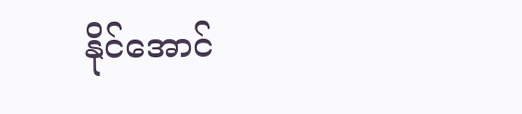နိုင်အောင်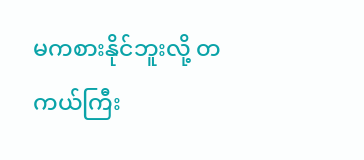မကစားနိုင်ဘူးလို့ တကယ်ကြီး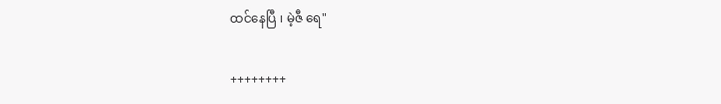ထင်နေပြီ ၊ မဲ့ဇီ ရေ"

++++++++